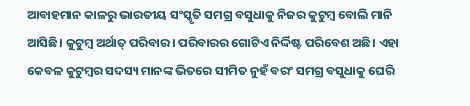ଆବାହମାନ କାଳରୁ ଭାରତୀୟ ସଂସ୍କୃତି ସମଗ୍ର ବସୁଧାକୁ ନିଜର କୁଟୁମ୍ବ ବୋଲି ମାନି ଆସିଛି। କୁଟୁମ୍ବ ଅର୍ଥାତ୍ ପରିବାର। ପରିବାରର ଗୋଟିଏ ନିର୍ଦ୍ଦିଷ୍ଟ ପରିବେଶ ଅଛି। ଏହା କେବଳ କୁଟୁମ୍ବର ସଦସ୍ୟ ମାନଙ୍କ ଭିତରେ ସୀମିତ ନୁହଁ ବରଂ ସମଗ୍ର ବସୁଧାକୁ ଘେରି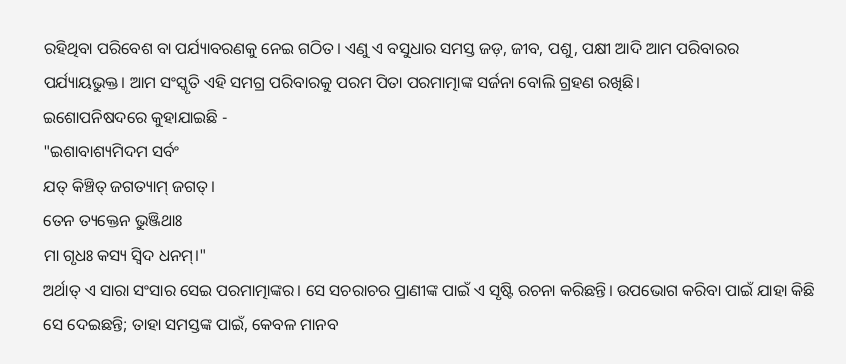ରହିଥିବା ପରିବେଶ ବା ପର୍ଯ୍ୟାବରଣକୁ ନେଇ ଗଠିତ। ଏଣୁ ଏ ବସୁଧାର ସମସ୍ତ ଜଡ଼, ଜୀବ, ପଶୁ, ପକ୍ଷୀ ଆଦି ଆମ ପରିବାରର ପର୍ଯ୍ୟାୟଭୁକ୍ତ। ଆମ ସଂସ୍କୃତି ଏହି ସମଗ୍ର ପରିବାରକୁ ପରମ ପିତା ପରମାତ୍ମାଙ୍କ ସର୍ଜନା ବୋଲି ଗ୍ରହଣ ରଖିଛି।
ଇଶୋପନିଷଦରେ କୁହାଯାଇଛି -
"ଇଶାବାଶ୍ୟମିଦମ ସର୍ବଂ
ଯତ୍ କିଞ୍ଚିତ୍ ଜଗତ୍ୟାମ୍ ଜଗତ୍।
ତେନ ତ୍ୟକ୍ତେନ ଭୁଞ୍ଜିଥାଃ
ମା ଗୃଧଃ କସ୍ୟ ସ୍ଵିଦ ଧନମ୍।"
ଅର୍ଥାତ୍ ଏ ସାରା ସଂସାର ସେଇ ପରମାତ୍ମାଙ୍କର। ସେ ସଚରାଚର ପ୍ରାଣୀଙ୍କ ପାଇଁ ଏ ସୃଷ୍ଟି ରଚନା କରିଛନ୍ତି। ଉପଭୋଗ କରିବା ପାଇଁ ଯାହା କିଛି ସେ ଦେଇଛନ୍ତି; ତାହା ସମସ୍ତଙ୍କ ପାଇଁ, କେବଳ ମାନବ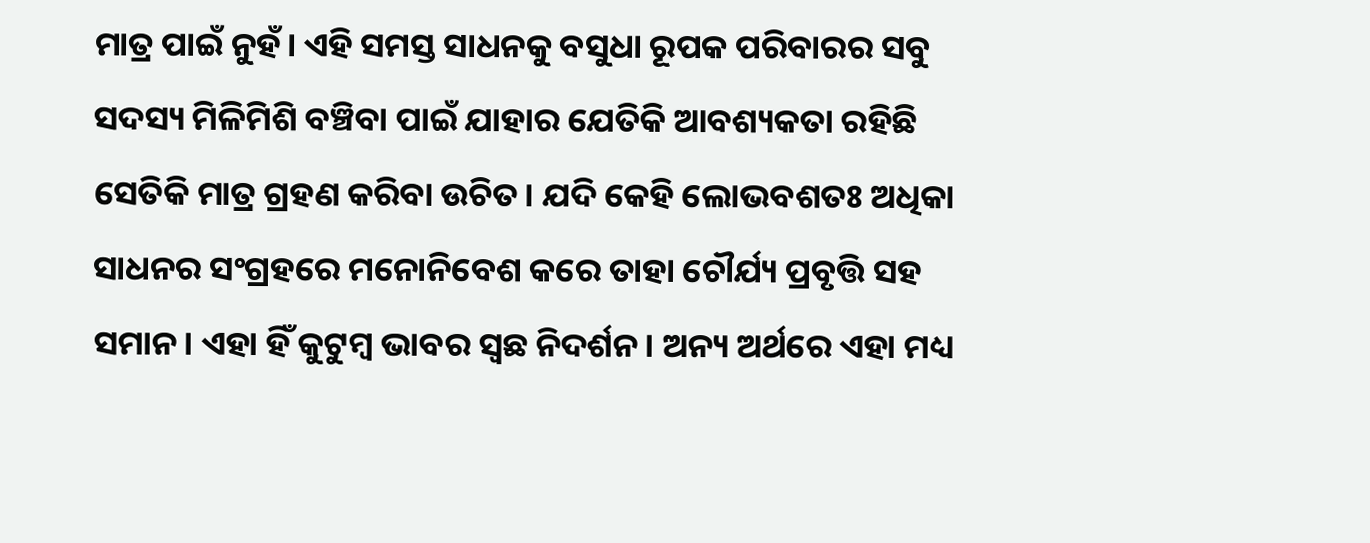ମାତ୍ର ପାଇଁ ନୁହଁ। ଏହି ସମସ୍ତ ସାଧନକୁ ବସୁଧା ରୂପକ ପରିବାରର ସବୁ ସଦସ୍ୟ ମିଳିମିଶି ବଞ୍ଚିବା ପାଇଁ ଯାହାର ଯେତିକି ଆବଶ୍ୟକତା ରହିଛି ସେତିକି ମାତ୍ର ଗ୍ରହଣ କରିବା ଉଚିତ। ଯଦି କେହି ଲୋଭବଶତଃ ଅଧିକା ସାଧନର ସଂଗ୍ରହରେ ମନୋନିବେଶ କରେ ତାହା ଚୌର୍ଯ୍ୟ ପ୍ରବୃତ୍ତି ସହ ସମାନ। ଏହା ହିଁ କୁଟୁମ୍ବ ଭାବର ସ୍ଵଛ ନିଦର୍ଶନ। ଅନ୍ୟ ଅର୍ଥରେ ଏହା ମଧ୍ୟ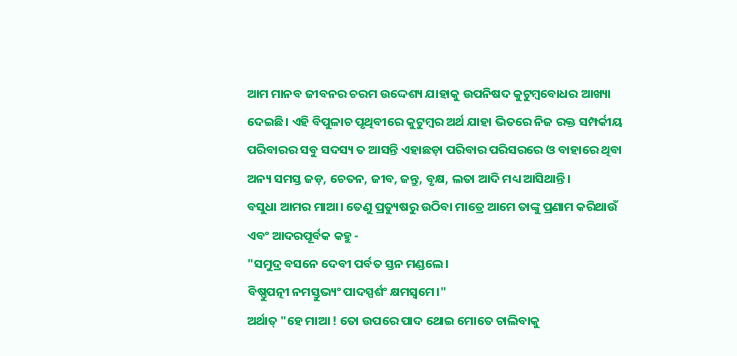ଆମ ମାନବ ଜୀବନର ଚରମ ଉଦ୍ଦେଶ୍ୟ ଯାହାକୁ ଉପନିଷଦ କୁଟୁମ୍ବବୋଧର ଆଖ୍ୟା ଦେଇଛି। ଏହି ବିପୁଳାଚ ପୃଥିବୀରେ କୁଟୁମ୍ବର ଅର୍ଥ ଯାହା ଭିତରେ ନିଜ ରକ୍ତ ସମ୍ପର୍କୀୟ ପରିବାରର ସବୁ ସଦସ୍ୟ ତ ଆସନ୍ତି ଏହାଛଡ଼ା ପରିବାର ପରିସରରେ ଓ ବାହାରେ ଥିବା ଅନ୍ୟ ସମସ୍ତ ଜଡ଼, ଚେତନ, ଜୀବ, ଜନ୍ତୁ, ବୃକ୍ଷ, ଲତା ଆଦି ମଧ୍ୟ ଆସିଥାନ୍ତି।
ବସୁଧା ଆମର ମାଆ। ତେଣୁ ପ୍ରତ୍ୟୁଷରୁ ଉଠିବା ମାତ୍ରେ ଆମେ ତାଙ୍କୁ ପ୍ରଣାମ କରିଥାଉଁ ଏବଂ ଆଦରପୂର୍ବକ କହୁ -
"ସମୁଦ୍ର ବସନେ ଦେବୀ ପର୍ବତ ସ୍ତନ ମଣ୍ଡଲେ।
ବିଷ୍ଣୁପତ୍ନୀ ନମସ୍ତୁଭ୍ୟଂ ପାଦସ୍ପର୍ଶଂ କ୍ଷମସ୍ୱମେ।"
ଅର୍ଥାତ୍ "ହେ ମାଆ ! ତୋ ଉପରେ ପାଦ ଥୋଇ ମୋତେ ଚାଲିବାକୁ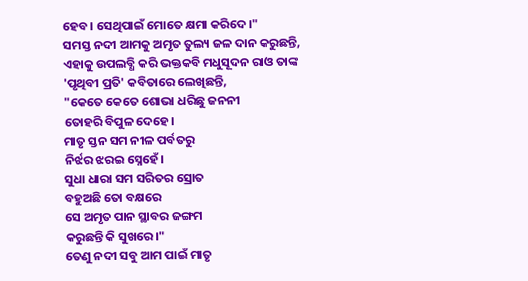ହେବ। ସେଥିପାଇଁ ମୋତେ କ୍ଷମା କରିଦେ।"
ସମସ୍ତ ନଦୀ ଆମକୁ ଅମୃତ ତୁଲ୍ୟ ଜଳ ଦାନ କରୁଛନ୍ତି, ଏହାକୁ ଉପଲବ୍ଧି କରି ଭକ୍ତକବି ମଧୁସୂଦନ ରାଓ ତାଙ୍କ 'ପୃଥିବୀ ପ୍ରତି' କବିତାରେ ଲେଖିଛନ୍ତି,
"କେତେ କେତେ ଶୋଭା ଧରିଛୁ ଜନନୀ
ତୋହରି ବିପୁଳ ଦେହେ।
ମାତୃ ସ୍ତନ ସମ ନୀଳ ପର୍ବତରୁ
ନିର୍ଝର ଝରଇ ସ୍ନେହେଁ।
ସୁଧା ଧାରା ସମ ସରିତର ସ୍ରୋତ
ବହୁଅଛି ତୋ ବକ୍ଷରେ
ସେ ଅମୃତ ପାନ ସ୍ଥାବର ଜଙ୍ଗମ
କରୁଛନ୍ତି କି ସୁଖରେ।"
ତେଣୁ ନଦୀ ସବୁ ଆମ ପାଇଁ ମାତୃ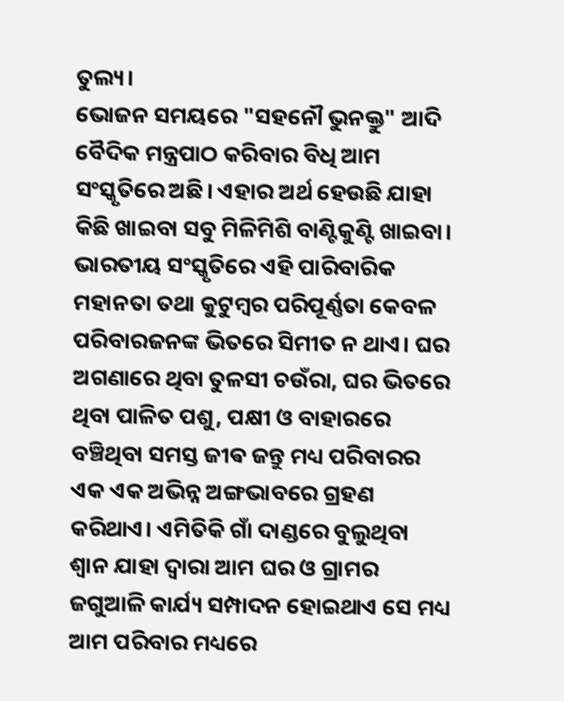ତୁଲ୍ୟ।
ଭୋଜନ ସମୟରେ "ସହନୌ ଭୁନକ୍ତୁ" ଆଦି ବୈଦିକ ମନ୍ତ୍ରପାଠ କରିବାର ବିଧି ଆମ ସଂସ୍କୃତିରେ ଅଛି। ଏହାର ଅର୍ଥ ହେଉଛି ଯାହା କିଛି ଖାଇବା ସବୁ ମିଳିମିଶି ବାଣ୍ଟିକୁଣ୍ଟି ଖାଇବା। ଭାରତୀୟ ସଂସ୍କୃତିରେ ଏହି ପାରିବାରିକ ମହାନତା ତଥା କୁଟୁମ୍ବର ପରିପୂର୍ଣ୍ଣତା କେବଳ ପରିବାରଜନଙ୍କ ଭିତରେ ସିମୀତ ନ ଥାଏ। ଘର ଅଗଣାରେ ଥିବା ତୁଳସୀ ଚଉଁରା, ଘର ଭିତରେ ଥିବା ପାଳିତ ପଶୁ, ପକ୍ଷୀ ଓ ବାହାରରେ ବଞ୍ଚିଥିବା ସମସ୍ତ ଜୀଵ ଜନ୍ତୁ ମଧ୍ୟ ପରିବାରର ଏକ ଏକ ଅଭିନ୍ନ ଅଙ୍ଗଭାବରେ ଗ୍ରହଣ କରିଥାଏ। ଏମିତିକି ଗାଁ ଦାଣ୍ଡରେ ବୁଲୁଥିବା ଶ୍ୱାନ ଯାହା ଦ୍ୱାରା ଆମ ଘର ଓ ଗ୍ରାମର ଜଗୁଆଳି କାର୍ଯ୍ୟ ସମ୍ପାଦନ ହୋଇଥାଏ ସେ ମଧ୍ୟ ଆମ ପରିବାର ମଧ୍ୟରେ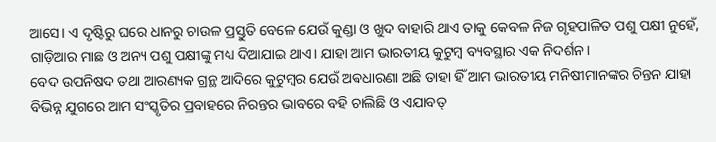ଆସେ। ଏ ଦୃଷ୍ଟିରୁ ଘରେ ଧାନରୁ ଚାଉଳ ପ୍ରସ୍ତୁତି ବେଳେ ଯେଉଁ କୁଣ୍ଡା ଓ ଖୁଦ ବାହାରି ଥାଏ ତାକୁ କେବଳ ନିଜ ଗୃହପାଳିତ ପଶୁ ପକ୍ଷୀ ନୁହେଁ, ଗାଡ଼ିଆର ମାଛ ଓ ଅନ୍ୟ ପଶୁ ପକ୍ଷୀଙ୍କୁ ମଧ୍ୟ ଦିଆଯାଇ ଥାଏ। ଯାହା ଆମ ଭାରତୀୟ କୁଟୁମ୍ବ ବ୍ୟବସ୍ଥାର ଏକ ନିଦର୍ଶନ।
ବେଦ ଉପନିଷଦ ତଥା ଆରଣ୍ୟକ ଗ୍ରନ୍ଥ ଆଦିରେ କୁଟୁମ୍ବର ଯେଉଁ ଅଵଧାରଣା ଅଛି ତାହା ହିଁ ଆମ ଭାରତୀୟ ମନିଷୀମାନଙ୍କର ଚିନ୍ତନ ଯାହା ବିଭିନ୍ନ ଯୁଗରେ ଆମ ସଂସ୍କୃତିର ପ୍ରବାହରେ ନିରନ୍ତର ଭାବରେ ବହି ଚାଲିଛି ଓ ଏଯାବତ୍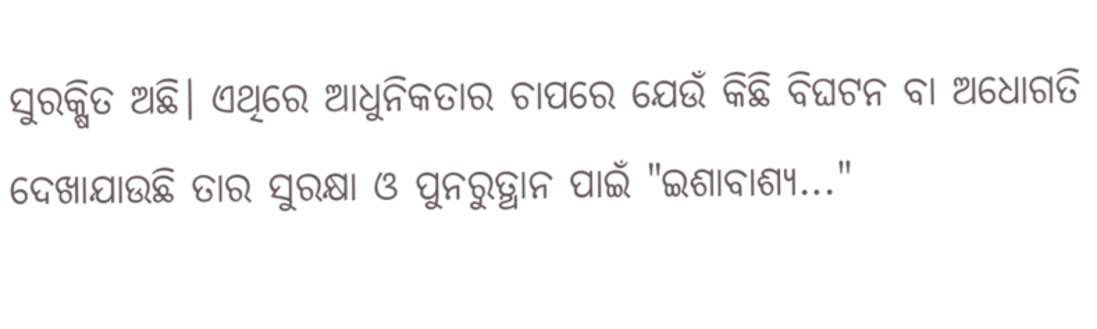ସୁରକ୍ଷିତ ଅଛି। ଏଥିରେ ଆଧୁନିକତାର ଚାପରେ ଯେଉଁ କିଛି ବିଘଟନ ବା ଅଧୋଗତି ଦେଖାଯାଉଛି ତାର ସୁରକ୍ଷା ଓ ପୁନରୁତ୍ଥାନ ପାଇଁ "ଇଶାବାଶ୍ୟ..."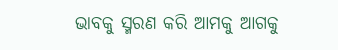ଭାବକୁ ସ୍ମରଣ କରି ଆମକୁ ଆଗକୁ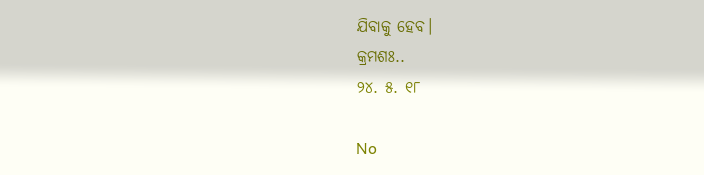ଯିବାକୁ ହେବ।
କ୍ରମଶଃ..
୨୪. ୫. ୧୮

No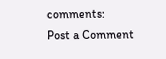comments:
Post a Comment